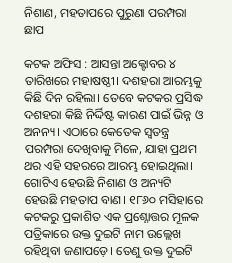ନିଶାଣ, ମହତାପରେ ପୁରୁଣା ପରମ୍ପରା ଛାପ

କଟକ ଅଫିସ : ଆସନ୍ତା ଅକ୍ଟୋବର ୪ ତାରିଖରେ ମହାଷଷ୍ଠୀ। ଦଶହରା ଆରମ୍ଭକୁ କିଛି ଦିନ ରହିଲା। ତେବେ କଟକର ପ୍ରସିଦ୍ଧ ଦଶହରା କିଛି ନିର୍ଦ୍ଦିଷ୍ଟ କାରଣ ପାଇଁ ଭିନ୍ନ ଓ ଅନନ୍ୟ। ଏଠାରେ କେତେକ ସ୍ବତନ୍ତ୍ର ପରମ୍ପରା ଦେଖିବାକୁ ମିଳେ, ଯାହା ପ୍ରଥମ ଥର ଏହି ସହରରେ ଆରମ୍ଭ ହୋଇଥିଲା। ଗୋଟିଏ ହେଉଛି ନିଶାଣ ଓ ଅନ୍ୟଟି ହେଉଛି ମହତାପ ବାଣ। ୧୮୬୦ ମସିହାରେ କଟକରୁ ପ୍ରକାଶିତ ଏକ ପ୍ରଶ୍ନୋତ୍ତର ମୂଳକ ପତ୍ରିକାରେ ଉକ୍ତ ଦୁଇଟି ନାମ ଉଲ୍ଲେଖ ରହିଥିବା ଜଣାପଡ଼େ। ତେଣୁ ଉକ୍ତ ଦୁଇଟି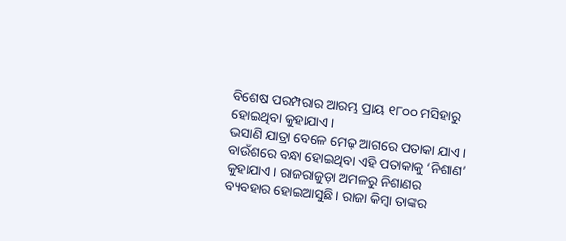ବିଶେଷ ପରମ୍ପରାର ଆରମ୍ଭ ପ୍ରାୟ ୧୮୦୦ ମସିହାରୁ ହୋଇଥିବା କୁହାଯାଏ।
ଭସାଣି ଯାତ୍ରା ବେଳେ ମେଢ଼ ଆଗରେ ପତାକା ଯାଏ। ବାଉଁଶରେ ବନ୍ଧା ହୋଇଥିବା ଏହି ପତାକାକୁ ‘ନିଶାଣ’ କୁହାଯାଏ। ରାଜରାଜୁଡ଼ା ଅମଳରୁ ନିଶାଣର ବ୍ୟବହାର ହୋଇଆସୁଛି। ରାଜା କିମ୍ବା ତାଙ୍କର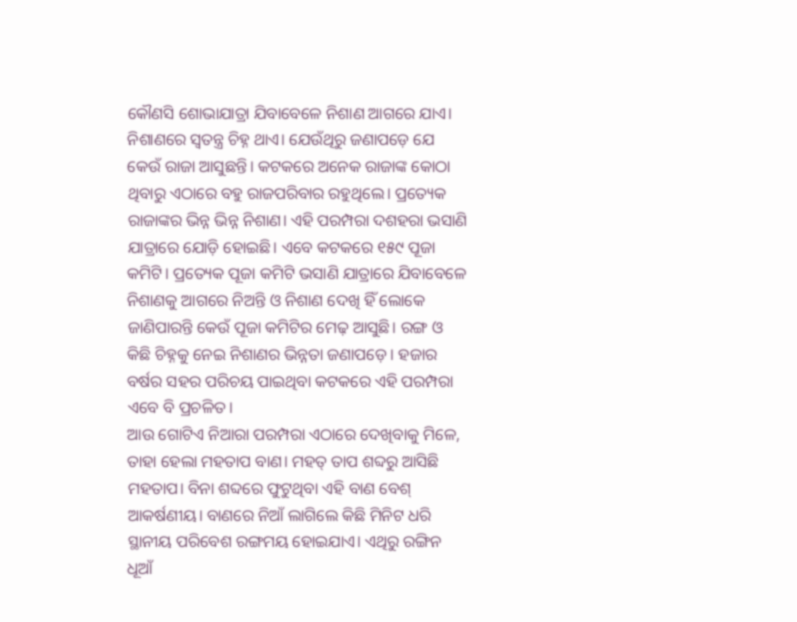କୌଣସି ଶୋଭାଯାତ୍ରା ଯିବାବେଳେ ନିଶାଣ ଆଗରେ ଯାଏ। ନିଶାଣରେ ସ୍ବତନ୍ତ୍ର ଚିହ୍ନ ଥାଏ। ଯେଉଁଥିରୁ ଜଣାପଡ଼େ ଯେ କେଉଁ ରାଜା ଆସୁଛନ୍ତି। କଟକରେ ଅନେକ ରାଜାଙ୍କ କୋଠା ଥିବାରୁ ଏଠାରେ ବହୁ ରାଜପରିବାର ରହୁଥିଲେ। ପ୍ରତ୍ୟେକ ରାଜାଙ୍କର ଭିନ୍ନ ଭିନ୍ନ ନିଶାଣ। ଏହି ପରମ୍ପରା ଦଶହରା ଭସାଣି ଯାତ୍ରାରେ ଯୋଡ଼ି ହୋଇଛି। ଏବେ କଟକରେ ୧୫୯ ପୂଜା କମିଟି। ପ୍ରତ୍ୟେକ ପୂଜା କମିଟି ଭସାଣି ଯାତ୍ରାରେ ଯିବାବେଳେ ନିଶାଣକୁ ଆଗରେ ନିଅନ୍ତି ଓ ନିଶାଣ ଦେଖି ହିଁ ଲୋକେ ଜାଣିପାରନ୍ତି କେଉଁ ପୂଜା କମିଟିର ମେଢ଼ ଆସୁଛି। ରଙ୍ଗ ଓ କିଛି ଚିହ୍ନକୁ ନେଇ ନିଶାଣର ଭିନ୍ନତା ଜଣାପଡ଼େ। ହଜାର ବର୍ଷର ସହର ପରିଚୟ ପାଇଥିବା କଟକରେ ଏହି ପରମ୍ପରା ଏବେ ବି ପ୍ରଚଳିତ।
ଆଉ ଗୋଟିଏ ନିଆରା ପରମ୍ପରା ଏଠାରେ ଦେଖିବାକୁ ମିଳେ, ତାହା ହେଲା ମହତାପ ବାଣ। ମହତ୍‌ ତାପ ଶବ୍ଦରୁ ଆସିଛି ମହତାପ। ବିନା ଶବ୍ଦରେ ଫୁଟୁଥିବା ଏହି ବାଣ ବେଶ୍‌ ଆକର୍ଷଣୀୟ। ବାଣରେ ନିଆଁ ଲାଗିଲେ କିଛି ମିନିଟ ଧରି ସ୍ଥାନୀୟ ପରିବେଶ ରଙ୍ଗମୟ ହୋଇଯାଏ। ଏଥିରୁ ରଙ୍ଗିନ ଧୂଆଁ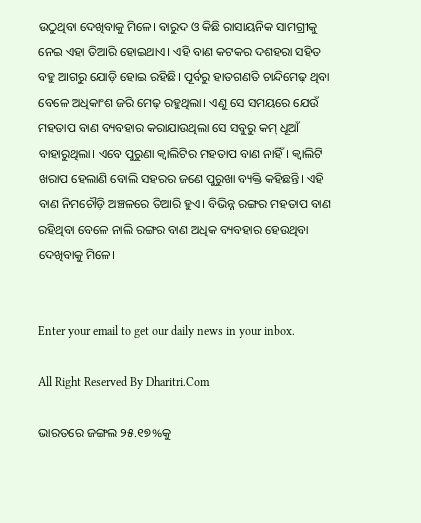ଉଠୁଥିବା ଦେଖିବାକୁ ମିଳେ। ବାରୁଦ ଓ କିଛି ରାସାୟନିକ ସାମଗ୍ରୀକୁ ନେଇ ଏହା ତିଆରି ହୋଇଥାଏ। ଏହି ବାଣ କଟକର ଦଶହରା ସହିତ ବହୁ ଆଗରୁ ଯୋଡ଼ି ହୋଇ ରହିଛି। ପୂର୍ବରୁ ହାତଗଣତି ଚାନ୍ଦିମେଢ଼ ଥିବା ବେଳେ ଅଧିକାଂଶ ଜରି ମେଢ଼ ରହୁଥିଲା। ଏଣୁ ସେ ସମୟରେ ଯେଉଁ ମହତାପ ବାଣ ବ୍ୟବହାର କରାଯାଉଥିଲା ସେ ସବୁରୁ କମ୍‌ ଧୂଆଁ ବାହାରୁଥିଲା। ଏବେ ପୁରୁଣା କ୍ବାଲିଟିର ମହତାପ ବାଣ ନାହିଁ। କ୍ବାଲିଟି ଖରାପ ହେଲାଣି ବୋଲି ସହରର ଜଣେ ପୁରୁଖା ବ୍ୟକ୍ତି କହିଛନ୍ତି। ଏହି ବାଣ ନିମଚୌଡ଼ି ଅଞ୍ଚଳରେ ତିଆରି ହୁଏ। ବିଭିନ୍ନ ରଙ୍ଗର ମହତାପ ବାଣ ରହିଥିବା ବେଳେ ନାଲି ରଙ୍ଗର ବାଣ ଅଧିକ ବ୍ୟବହାର ହେଉଥିବା ଦେଖିବାକୁ ମିଳେ।


Enter your email to get our daily news in your inbox.

All Right Reserved By Dharitri.Com

ଭାରତରେ ଜଙ୍ଗଲ ୨୫.୧୭%କୁ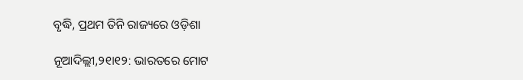ବୃଦ୍ଧି, ପ୍ରଥମ ତିନି ରାଜ୍ୟରେ ଓଡ଼ିଶା

ନୂଆଦିଲ୍ଲୀ,୨୧ା୧୨: ଭାରତରେ ମୋଟ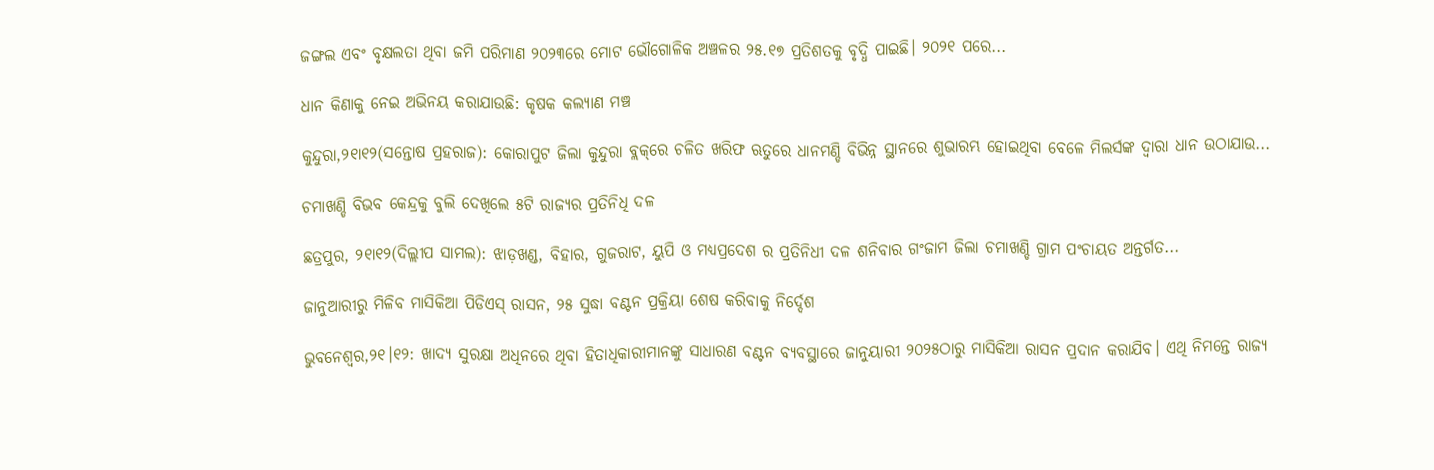ଜଙ୍ଗଲ ଏବଂ ବୃକ୍ଷଲତା ଥିବା ଜମି ପରିମାଣ ୨୦୨୩ରେ ମୋଟ ଭୌଗୋଳିକ ଅଞ୍ଚଳର ୨୫.୧୭ ପ୍ରତିଶତକୁ ବୃଦ୍ଧି ପାଇଛି। ୨୦୨୧ ପରେ...

ଧାନ କିଣାକୁ ନେଇ ଅଭିନୟ କରାଯାଉଛି: କୃଷକ କଲ୍ୟାଣ ମଞ୍ଚ

କୁନ୍ଦୁରା,୨୧ା୧୨(ସନ୍ତୋଷ ପ୍ରହରାଜ): କୋରାପୁଟ ଜିଲା କୁନ୍ଦୁରା ବ୍ଲକ୍‌ରେ ଚଳିତ ଖରିଫ ଋତୁରେ ଧାନମଣ୍ଡି ବିଭିନ୍ନ ସ୍ଥାନରେ ଶୁଭାରମ୍ଭ ହୋଇଥିବା ବେଳେ ମିଲର୍ସଙ୍କ ଦ୍ୱାରା ଧାନ ଉଠାଯାଉ...

ଚମାଖଣ୍ଡି ବିଭବ କେନ୍ଦ୍ରକୁ ବୁଲି ଦେଖିଲେ ୫ଟି ରାଜ୍ୟର ପ୍ରତିନିଧି ଦଳ

ଛତ୍ରପୁର, ୨୧ା୧୨(ଦିଲ୍ଲୀପ ସାମଲ): ଝାଡ଼ଖଣ୍ଡ, ବିହାର, ଗୁଜରାଟ, ୟୁପି ଓ ମଧ୍ୟପ୍ରଦେଶ ର ପ୍ରତିନିଧୀ ଦଳ ଶନିବାର ଗଂଜାମ ଜିଲା ଚମାଖଣ୍ଡି ଗ୍ରାମ ପଂଚାୟତ ଅନ୍ତର୍ଗତ...

ଜାନୁଆରୀରୁ ମିଳିବ ମାସିକିଆ ପିଡିଏସ୍‌ ରାସନ, ୨୫ ସୁଦ୍ଧା ବଣ୍ଟନ ପ୍ରକ୍ରିୟା ଶେଷ କରିବାକୁ ନିର୍ଦ୍ଦେଶ

ଭୁବନେଶ୍ୱର,୨୧।୧୨: ଖାଦ୍ୟ ସୁରକ୍ଷା ଅଧିନରେ ଥିବା ହିତାଧିକାରୀମାନଙ୍କୁ ସାଧାରଣ ବଣ୍ଟନ ବ୍ୟବସ୍ଥାରେ ଜାନୁୟାରୀ ୨୦୨୫ଠାରୁ ମାସିକିଆ ରାସନ ପ୍ରଦାନ କରାଯିବ। ଏଥି ନିମନ୍ତେ ରାଜ୍ୟ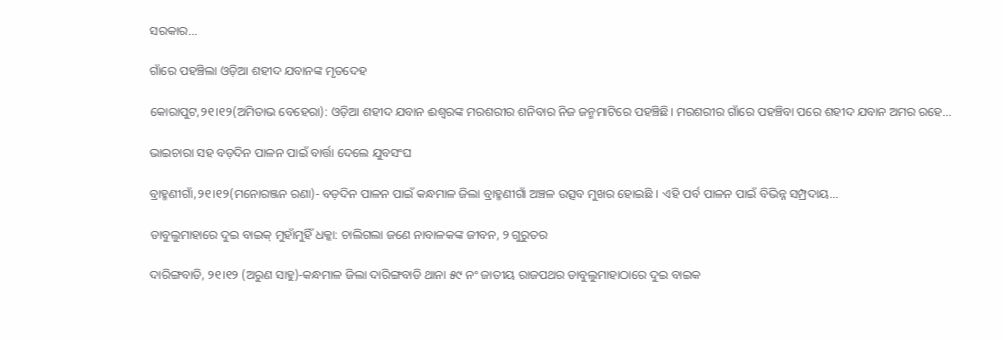ସରକାର...

ଗାଁରେ ପହଞ୍ଚିଲା ଓଡ଼ିଆ ଶହୀଦ ଯବାନଙ୍କ ମୃତଦେହ

କୋରାପୁଟ,୨୧।୧୨(ଅମିତାଭ ବେହେରା): ଓଡ଼ିଆ ଶହୀଦ ଯବାନ ଈଶ୍ୱରଙ୍କ ମରଶରୀର ଶନିବାର ନିଜ ଜନ୍ମମାଟିରେ ପହଞ୍ଚିଛି। ମରଶରୀର ଗାଁରେ ପହଞ୍ଚିବା ପରେ ଶହୀଦ ଯବାନ ଅମର ରହେ...

ଭାଇଚାରା ସହ ବଡ଼ଦିନ ପାଳନ ପାଇଁ ବାର୍ତ୍ତା ଦେଲେ ଯୁବସଂଘ

ବ୍ରାହ୍ମଣୀଗାଁ,୨୧।୧୨(ମନୋରଞ୍ଜନ ରଣା)- ବଡ଼ଦିନ ପାଳନ ପାଇଁ କନ୍ଧମାଳ ଜିଲା ବ୍ରାହ୍ମଣୀଗାଁ ଅଞ୍ଚଳ ଉତ୍ସବ ମୁଖର ହୋଇଛି । ଏହି ପର୍ବ ପାଳନ ପାଇଁ ବିଭିନ୍ନ ସମ୍ପ୍ରଦାୟ...

ଡାବୁଲୁମାହାରେ ଦୁଇ ବାଇକ୍‌ ମୁହାଁମୁହିଁ ଧକ୍କା: ଚାଲିଗଲା ଜଣେ ନାବାଳକଙ୍କ ଜୀବନ, ୨ ଗୁରୁତର

ଦାରିଙ୍ଗବାଡି, ୨୧।୧୨ (ଅରୁଣ ସାହୁ)-କନ୍ଧମାଳ ଜିଲା ଦାରିଙ୍ଗବାଡି ଥାନା ୫୯ ନଂ ଜାତୀୟ ରାଜପଥର ଡାବୁଲୁମାହାଠାରେ ଦୁଇ ବାଇକ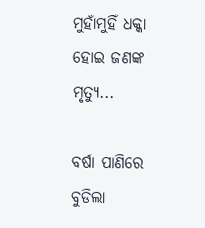ମୁହାଁମୁହିଁ ଧକ୍କା ହୋଇ ଜଣଙ୍କ ମୃତ୍ୟୁ...

ବର୍ଷା ପାଣିରେ ବୁଡିଲା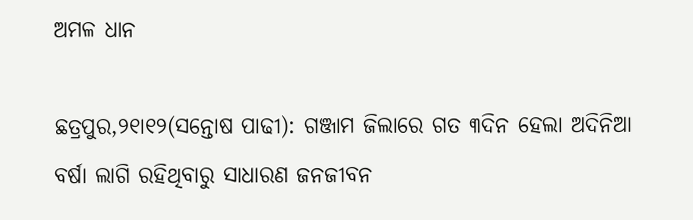ଅମଳ ଧାନ

ଛତ୍ରପୁର,୨୧ା୧୨(ସନ୍ତୋଷ ପାଢୀ): ଗଞ୍ଜାମ ଜିଲାରେ ଗତ ୩ଦିନ ହେଲା ଅଦିନିଆ ବର୍ଷା ଲାଗି ରହିଥିବାରୁ ସାଧାରଣ ଜନଜୀବନ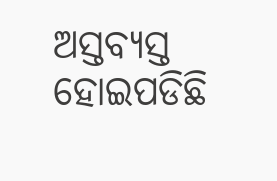ଅସ୍ତବ୍ୟସ୍ତ ହୋଇପଡିଛି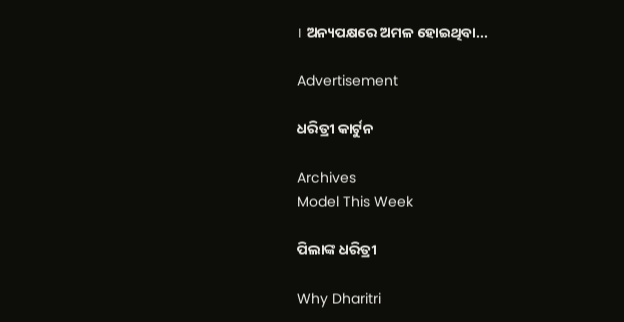। ଅନ୍ୟପକ୍ଷରେ ଅମଳ ହୋଇଥିବା...

Advertisement

ଧରିତ୍ରୀ କାର୍ଟୁନ

Archives
Model This Week

ପିଲାଙ୍କ ଧରିତ୍ରୀ

Why Dharitri